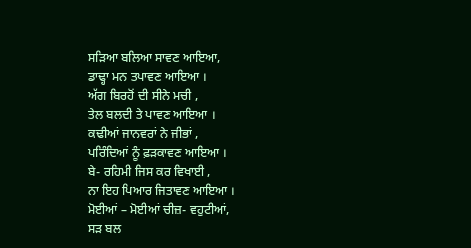ਸੜਿਆ ਬਲਿਆ ਸਾਵਣ ਆਇਆ,
ਡਾਢ੍ਹਾ ਮਨ ਤਪਾਵਣ ਆਇਆ ।
ਅੱਗ ਬਿਰਹੋਂ ਦੀ ਸੀਨੇ ਮਚੀ ,
ਤੇਲ ਬਲਦੀ ਤੇ ਪਾਵਣ ਆਇਆ ।
ਕਢੀਆਂ ਜਾਨਵਰਾਂ ਨੇ ਜੀਭਾਂ ,
ਪਰਿੰਦਿਆਂ ਨੂੰ ਫ਼ੜਕਾਵਣ ਆਇਆ ।
ਬੇ- ਰਹਿਮੀ ਜਿਸ ਕਰ ਵਿਖਾਈ ,
ਨਾ ਇਹ ਪਿਆਰ ਜਿਤਾਵਣ ਆਇਆ ।
ਮੋਈਆਂ – ਮੋਈਆਂ ਚੀਜ਼- ਵਹੁਟੀਆਂ,
ਸੜ ਬਲ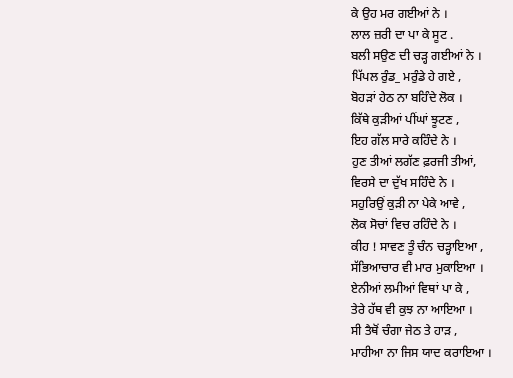ਕੇ ਉਹ ਮਰ ਗਈਆਂ ਨੇ ।
ਲਾਲ ਜ਼ਰੀ ਦਾ ਪਾ ਕੇ ਸੂਟ .
ਬਲੀ ਸਉਣ ਦੀ ਚੜ੍ਹ ਗਈਆਂ ਨੇ ।
ਪਿੱਪਲ ਰੁੰਡ_ ਮਰੁੰਡੇ ਹੇ ਗਏ ,
ਬੋਹੜਾਂ ਹੇਠ ਨਾ ਬਹਿੰਦੇ ਲੋਕ ।
ਕਿੱਥੇ ਕੁੜੀਆਂ ਪੀਂਘਾਂ ਝੂਟਣ ,
ਇਹ ਗੱਲ ਸਾਰੇ ਕਹਿੰਦੇ ਨੇ ।
ਹੁਣ ਤੀਆਂ ਲਗੱਣ ਫ਼ਰਜੀ ਤੀਆਂ,
ਵਿਰਸੇ ਦਾ ਦੁੱਖ ਸਹਿੰਦੇ ਨੇ ।
ਸਹੁਰਿਉਂ ਕੁੜੀ ਨਾ ਪੇਕੇ ਆਵੇ ,
ਲੋਕ ਸੋਚਾਂ ਵਿਚ ਰਹਿੰਦੇ ਨੇ ।
ਕੀਹ ! ਸਾਵਣ ਤੂੰ ਚੰਨ ਚੜ੍ਹਾਇਆ ,
ਸੱਭਿਆਚਾਰ ਵੀ ਮਾਰ ਮੁਕਾਇਆ ।
ਏਨੀਆਂ ਲਮੀਆਂ ਵਿਥਾਂ ਪਾ ਕੇ ,
ਤੇਰੇ ਹੱਥ ਵੀ ਕੁਝ ਨਾ ਆਇਆ ।
ਸੀ ਤੈਥੋਂ ਚੰਗਾ ਜੇਠ ਤੇ ਹਾੜ ,
ਮਾਹੀਆ ਨਾ ਜਿਸ ਯਾਦ ਕਰਾਇਆ ।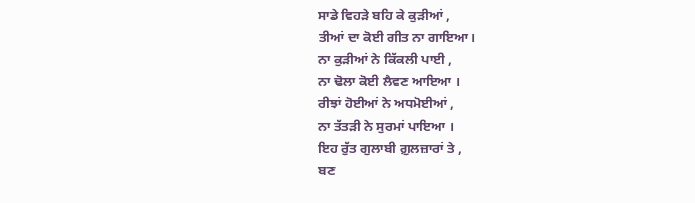ਸਾਡੇ ਵਿਹੜੇ ਬਹਿ ਕੇ ਕੁੜੀਆਂ ,
ਤੀਆਂ ਦਾ ਕੋਈ ਗੀਤ ਨਾ ਗਾਇਆ।
ਨਾ ਕੁੜੀਆਂ ਨੇ ਕਿੱਕਲੀ ਪਾਈ ,
ਨਾ ਢੋਲਾ ਕੋਈ ਲੈਵਣ ਆਇਆ ।
ਰੀਝਾਂ ਹੋਈਆਂ ਨੇ ਅਧਮੋਈਆਂ ,
ਨਾ ਤੱਤੜੀ ਨੇ ਸੁਰਮਾਂ ਪਾਇਆ ।
ਇਹ ਰੁੱਤ ਗੁਲਾਬੀ ਗ਼ੁਲਜ਼ਾਰਾਂ ਤੇ ,
ਬਣ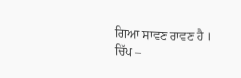ਗਿਆ ਸਾਵਣ ਰਾਵਣ ਹੈ ।
ਚਿੱਪ –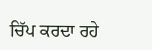ਚਿੱਪ ਕਰਦਾ ਰਹੇ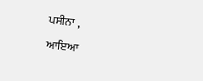ਪਸੀਨਾ ,
ਆਇਆ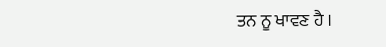ਤਨ ਨੂ ਖਾਵਣ ਹੈ ।